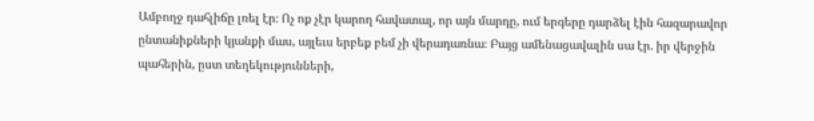Ամբողջ դահլիճը լռել էր։ Ոչ ոք չէր կարող հավատալ, որ այն մարդը, ում երգերը դարձել էին հազարավոր ընտանիքների կյանքի մաս, այլեւս երբեք բեմ չի վերադառնա։ Բայց ամենացավալին սա էր. իր վերջին պահերին, ըստ տեղեկությունների,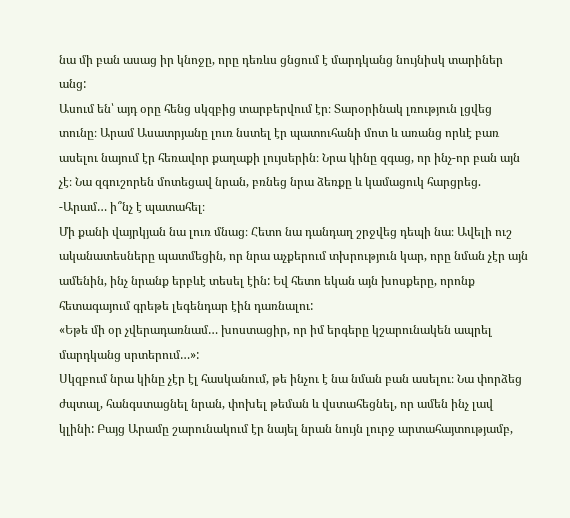նա մի բան ասաց իր կնոջը, որը դեռևս ցնցում է մարդկանց նույնիսկ տարիներ անց:
Ասում են՝ այդ օրը հենց սկզբից տարբերվում էր։ Տարօրինակ լռություն լցվեց տունը։ Արամ Ասատրյանը լուռ նստել էր պատուհանի մոտ և առանց որևէ բառ ասելու նայում էր հեռավոր քաղաքի լույսերին։ Նրա կինը զգաց, որ ինչ-որ բան այն չէ։ Նա զգուշորեն մոտեցավ նրան, բռնեց նրա ձեռքը և կամացուկ հարցրեց.
-Արամ… ի՞նչ է պատահել։
Մի քանի վայրկյան նա լուռ մնաց։ Հետո նա դանդաղ շրջվեց դեպի նա։ Ավելի ուշ ականատեսները պատմեցին, որ նրա աչքերում տխրություն կար, որը նման չէր այն ամենին, ինչ նրանք երբևէ տեսել էին: Եվ հետո եկան այն խոսքերը, որոնք հետագայում գրեթե լեգենդար էին դառնալու:
«Եթե մի օր չվերադառնամ… խոստացիր, որ իմ երգերը կշարունակեն ապրել մարդկանց սրտերում…»:
Սկզբում նրա կինը չէր էլ հասկանում, թե ինչու է նա նման բան ասելու։ Նա փորձեց ժպտալ, հանգստացնել նրան, փոխել թեման և վստահեցնել, որ ամեն ինչ լավ կլինի: Բայց Արամը շարունակում էր նայել նրան նույն լուրջ արտահայտությամբ,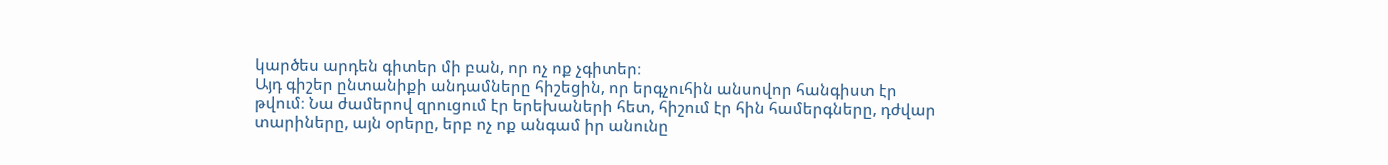կարծես արդեն գիտեր մի բան, որ ոչ ոք չգիտեր։
Այդ գիշեր ընտանիքի անդամները հիշեցին, որ երգչուհին անսովոր հանգիստ էր թվում։ Նա ժամերով զրուցում էր երեխաների հետ, հիշում էր հին համերգները, դժվար տարիները, այն օրերը, երբ ոչ ոք անգամ իր անունը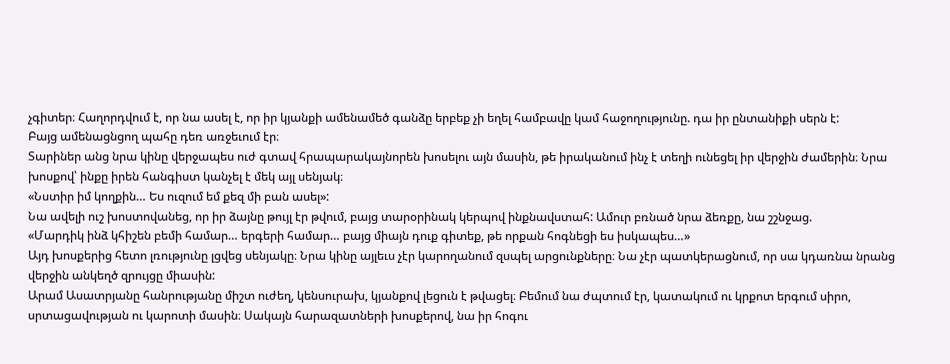չգիտեր։ Հաղորդվում է, որ նա ասել է, որ իր կյանքի ամենամեծ գանձը երբեք չի եղել համբավը կամ հաջողությունը. դա իր ընտանիքի սերն է:
Բայց ամենացնցող պահը դեռ առջեւում էր։
Տարիներ անց նրա կինը վերջապես ուժ գտավ հրապարակայնորեն խոսելու այն մասին, թե իրականում ինչ է տեղի ունեցել իր վերջին ժամերին։ Նրա խոսքով՝ ինքը իրեն հանգիստ կանչել է մեկ այլ սենյակ։
«Նստիր իմ կողքին… Ես ուզում եմ քեզ մի բան ասել»:
Նա ավելի ուշ խոստովանեց, որ իր ձայնը թույլ էր թվում, բայց տարօրինակ կերպով ինքնավստահ: Ամուր բռնած նրա ձեռքը, նա շշնջաց.
«Մարդիկ ինձ կհիշեն բեմի համար… երգերի համար… բայց միայն դուք գիտեք, թե որքան հոգնեցի ես իսկապես…»
Այդ խոսքերից հետո լռությունը լցվեց սենյակը։ Նրա կինը այլեւս չէր կարողանում զսպել արցունքները։ Նա չէր պատկերացնում, որ սա կդառնա նրանց վերջին անկեղծ զրույցը միասին:
Արամ Ասատրյանը հանրությանը միշտ ուժեղ, կենսուրախ, կյանքով լեցուն է թվացել։ Բեմում նա ժպտում էր, կատակում ու կրքոտ երգում սիրո, սրտացավության ու կարոտի մասին։ Սակայն հարազատների խոսքերով, նա իր հոգու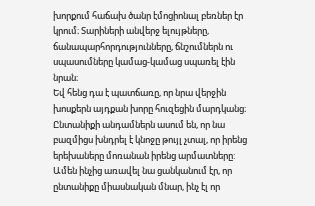խորքում հաճախ ծանր էմոցիոնալ բեռներ էր կրում։ Տարիների անվերջ ելույթները, ճանապարհորդությունները, ճնշումներն ու սպասումները կամաց-կամաց սպառել էին նրան։
Եվ հենց դա է պատճառը, որ նրա վերջին խոսքերն այդքան խորը հուզեցին մարդկանց։
Ընտանիքի անդամներն ասում են, որ նա բազմիցս խնդրել է կնոջը թույլ չտալ, որ իրենց երեխաները մոռանան իրենց արմատները: Ամեն ինչից առավել նա ցանկանում էր, որ ընտանիքը միասնական մնար, ինչ էլ որ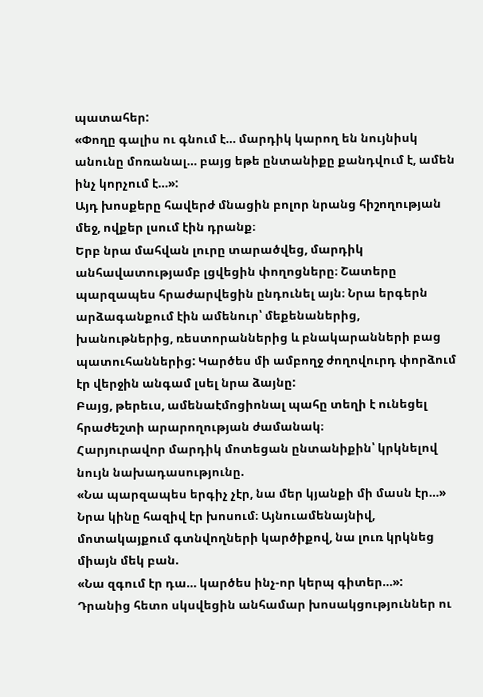պատահեր:
«Փողը գալիս ու գնում է… մարդիկ կարող են նույնիսկ անունը մոռանալ… բայց եթե ընտանիքը քանդվում է, ամեն ինչ կորչում է…»:
Այդ խոսքերը հավերժ մնացին բոլոր նրանց հիշողության մեջ, ովքեր լսում էին դրանք։
Երբ նրա մահվան լուրը տարածվեց, մարդիկ անհավատությամբ լցվեցին փողոցները։ Շատերը պարզապես հրաժարվեցին ընդունել այն։ Նրա երգերն արձագանքում էին ամենուր՝ մեքենաներից, խանութներից, ռեստորաններից և բնակարանների բաց պատուհաններից: Կարծես մի ամբողջ ժողովուրդ փորձում էր վերջին անգամ լսել նրա ձայնը:
Բայց, թերեւս, ամենաէմոցիոնալ պահը տեղի է ունեցել հրաժեշտի արարողության ժամանակ։
Հարյուրավոր մարդիկ մոտեցան ընտանիքին՝ կրկնելով նույն նախադասությունը.
«Նա պարզապես երգիչ չէր, նա մեր կյանքի մի մասն էր…»
Նրա կինը հազիվ էր խոսում։ Այնուամենայնիվ, մոտակայքում գտնվողների կարծիքով, նա լուռ կրկնեց միայն մեկ բան.
«Նա զգում էր դա… կարծես ինչ-որ կերպ գիտեր…»:
Դրանից հետո սկսվեցին անհամար խոսակցություններ ու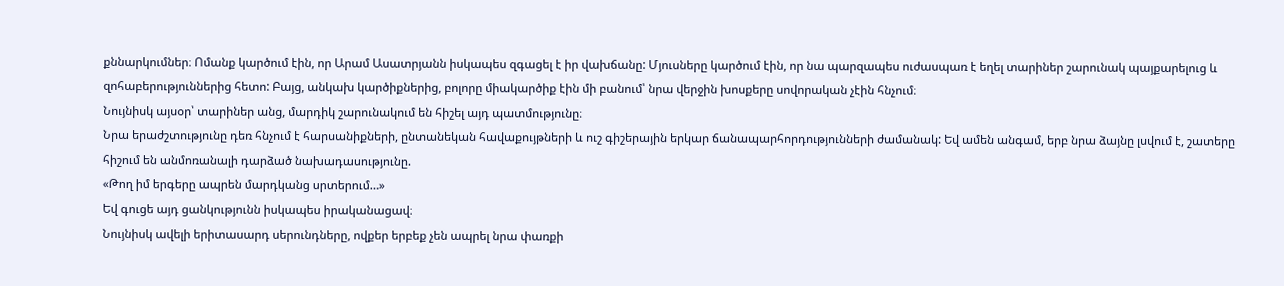քննարկումներ։ Ոմանք կարծում էին, որ Արամ Ասատրյանն իսկապես զգացել է իր վախճանը: Մյուսները կարծում էին, որ նա պարզապես ուժասպառ է եղել տարիներ շարունակ պայքարելուց և զոհաբերություններից հետո: Բայց, անկախ կարծիքներից, բոլորը միակարծիք էին մի բանում՝ նրա վերջին խոսքերը սովորական չէին հնչում։
Նույնիսկ այսօր՝ տարիներ անց, մարդիկ շարունակում են հիշել այդ պատմությունը։
Նրա երաժշտությունը դեռ հնչում է հարսանիքների, ընտանեկան հավաքույթների և ուշ գիշերային երկար ճանապարհորդությունների ժամանակ: Եվ ամեն անգամ, երբ նրա ձայնը լսվում է, շատերը հիշում են անմոռանալի դարձած նախադասությունը.
«Թող իմ երգերը ապրեն մարդկանց սրտերում…»
Եվ գուցե այդ ցանկությունն իսկապես իրականացավ։
Նույնիսկ ավելի երիտասարդ սերունդները, ովքեր երբեք չեն ապրել նրա փառքի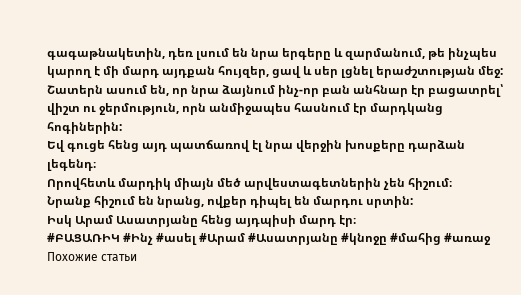գագաթնակետին, դեռ լսում են նրա երգերը և զարմանում, թե ինչպես կարող է մի մարդ այդքան հույզեր, ցավ և սեր լցնել երաժշտության մեջ: Շատերն ասում են, որ նրա ձայնում ինչ-որ բան անհնար էր բացատրել՝ վիշտ ու ջերմություն, որն անմիջապես հասնում էր մարդկանց հոգիներին:
Եվ գուցե հենց այդ պատճառով էլ նրա վերջին խոսքերը դարձան լեգենդ։
Որովհետև մարդիկ միայն մեծ արվեստագետներին չեն հիշում։
Նրանք հիշում են նրանց, ովքեր դիպել են մարդու սրտին:
Իսկ Արամ Ասատրյանը հենց այդպիսի մարդ էր։
#ԲԱՑԱՌԻԿ #Ինչ #ասել #Արամ #Ասատրյանը #կնոջը #մահից #առաջ
Похожие статьи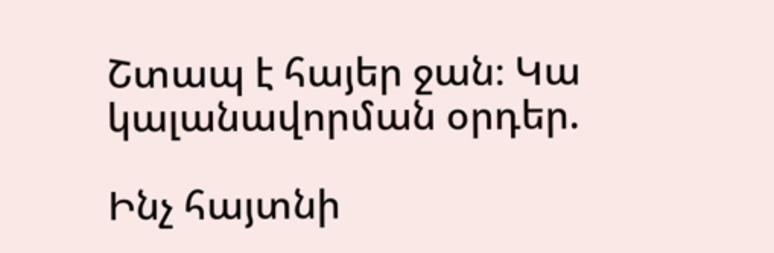Շտապ է հայեր ջան։ Կա կալանավորման օրդեր.

Ինչ հայտնի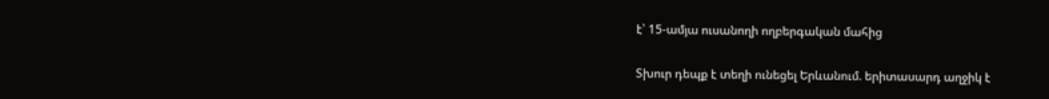է՝ 15-ամյա ուսանողի ողբերգական մահից

Տխուր դեպք է տեղի ունեցել Երևանում. երիտասարդ աղջիկ է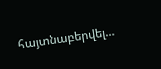հայտնաբերվել…